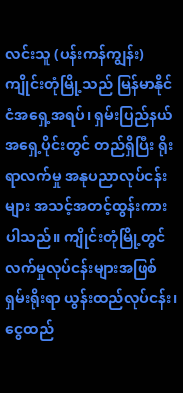လင်းသူ (ပန်းကန်ကျွန်း)
ကျိုင်းတုံမြို့သည် မြန်မာနိုင်ငံအရှေ့အရပ်၊ ရှမ်းပြည်နယ်အရှေ့ပိုင်းတွင် တည်ရှိပြီး ရိုးရာလက်မှု အနုပညာလုပ်ငန်းများ အသင့်အတင့်ထွန်းကားပါသည်။ ကျိုင်းတုံမြို့တွင် လက်မှုလုပ်ငန်းများအဖြစ် ရှမ်းရိုးရာ ယွန်းထည်လုပ်ငန်း၊ ငွေထည်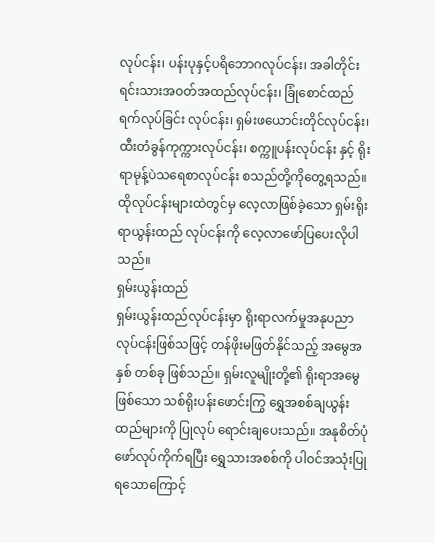လုပ်ငန်း၊ ပန်းပုနှင့်ပရိဘောဂလုပ်ငန်း၊ အခါတိုင်းရင်းသားအဝတ်အထည်လုပ်ငန်း၊ ခြုံစောင်ထည်ရက်လုပ်ခြင်း လုပ်ငန်း၊ ရှမ်းဖယောင်းတိုင်လုပ်ငန်း၊ ထီးတံခွန်ကုက္ကားလုပ်ငန်း၊ စက္ကူပန်းလုပ်ငန်း နှင့် ရိုးရာမုန့်ပဲသရေစာလုပ်ငန်း စသည်တို့ကိုတွေ့ရသည်။ ထိုလုပ်ငန်းများထဲတွင်မှ လေ့လာဖြစ်ခဲ့သော ရှမ်းရိုးရာယွန်းထည် လုပ်ငန်းကို လေ့လာဖော်ပြပေးလိုပါသည်။
ရှမ်းယွန်းထည်
ရှမ်းယွန်းထည်လုပ်ငန်းမှာ ရိုးရာလက်မှုအနုပညာလုပ်ငန်းဖြစ်သဖြင့် တန်ဖိုးမဖြတ်နိုင်သည့် အမွေအနှစ် တစ်ခု ဖြစ်သည်။ ရှမ်းလူမျိုးတို့၏ ရိုးရာအမွေဖြစ်သော သစ်ရိုးပန်းဖောင်းကြွ ရွှေအစစ်ချယွန်းထည်များကို ပြုလုပ် ရောင်းချပေးသည်။ အနုစိတ်ပုံဖော်လုပ်ကိုက်ရပြီး ရွှေသားအစစ်ကို ပါဝင်အသုံးပြုရသောကြောင့်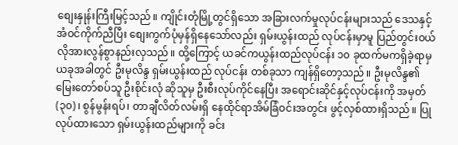စျေးနှုန်းကြီးမြင့်သည်။ ကျိုင်းတုံမြို့တွင်ရှိသော အခြားလက်မှုလုပ်ငန်းများသည် ဒေသနှင့်အံဝင်ကိုက်ညီပြီး စျေးကွက်ပုံမှန်ရှိနေသော်လည်း ရှမ်းယွန်းထည် လုပ်ငန်းမှာမူ ပြည်တွင်းဝယ်လိုအားလွန်စွာနည်းလှသည်။ ထို့ကြောင့် ယခင်ကယွန်းထည်လုပ်ငန်း ၁၀ ခုထက်မကရှိခဲ့ရာမှ ယခုအခါတွင် ဦးမုလိန္ဒ ရှမ်းယွန်းထည် လုပ်ငန်း တစ်ခုသာ ကျန်ရှိတော့သည်။ ဦးမုလိန္ဒ၏ မြေးတော်စပ်သူ ဦးစိုင်းလုံ ဆိုသူမှ ဦးစီးလုပ်ကိုင်နေပြီး အရောင်းဆိုင်နှင့်လုပ်ငန်းကို အမှတ် (၃၀)၊ စွန်မွန်းရပ်၊ တာချီလိတ်လမ်းရှိ နေထိုင်ရာအိမ်ခြံဝင်းအတွင်း ဖွင့်လှစ်ထားရှိသည်။ ပြုလုပ်ထားသော ရှမ်းယွန်းထည်များကို ခင်း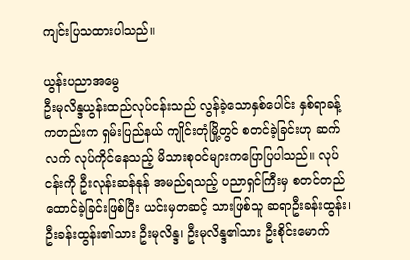ကျင်းပြသထားပါသည်။

ယွန်းပညာအမွေ
ဦးမုလိန္ဒယွန်းထည်လုပ်ငန်းသည် လွန်ခဲ့သောနှစ်ပေါင်း နှစ်ရာခန့်ကတည်းက ရှမ်းပြည်နယ် ကျိုင်းတုံမြို့တွင် စတင်ခဲ့ခြင်းဟု ဆက်လက် လုပ်ကိုင်နေသည့် မိသားစုဝင်များကပြောပြပါသည်။ လုပ်ငန်းကို ဦးလုန်းဆန်နုန် အမည်ရသည့် ပညာရှင်ကြီးမှ စတင်တည်ထောင်ခဲ့ခြင်းဖြစ်ပြီး ယင်းမှတဆင့် သားဖြစ်သူ ဆရာဦးခန်းထွန်း၊ ဦးခန်းထွန်း၏သား ဦးမုလိန္ဒ၊ ဦးမုလိန္ဒ၏သား ဦးစိုင်းမောက်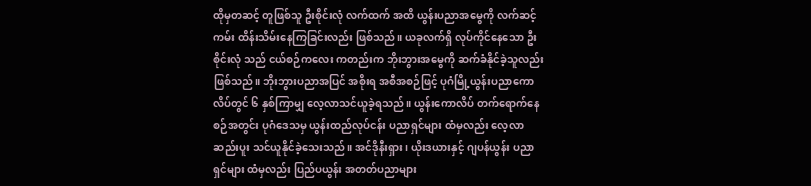ထိုမှတဆင့် တူဖြစ်သူ ဦးစိုင်းလုံ လက်ထက် အထိ ယွန်းပညာအမွေကို လက်ဆင့်ကမ်း ထိန်းသိမ်းနေကြခြင်းလည်း ဖြစ်သည်။ ယခုလက်ရှိ လုပ်ကိုင်နေသော ဦးစိုင်းလုံ သည် ငယ်စဉ်ကလေး ကတည်းက ဘိုးဘွားအမွေကို ဆက်ခံနိုင်ခဲ့သူလည်း ဖြစ်သည်။ ဘိုးဘွားပညာအပြင် အစိုးရ အစီအစဉ်ဖြင့် ပုဂံမြို့ယွန်းပညာကောလိပ်တွင် ၆ နှစ်ကြာမျှ လေ့လာသင်ယူခဲ့ရသည်။ ယွန်းကောလိပ် တက်ရောက်နေစဉ်အတွင်း ပုဂံဒေသမှ ယွန်းထည်လုပ်ငန်း ပညာရှင်များ ထံမှလည်း လေ့လာဆည်းပူး သင်ယူနိုင်ခဲ့သေးသည်။ အင်ဒိုနီးရှား၊ ယိုးဒယားနှင့် ဂျပန်ယွန်း ပညာရှင်များ ထံမှလည်း ပြည်ပယွန်း အတတ်ပညာများ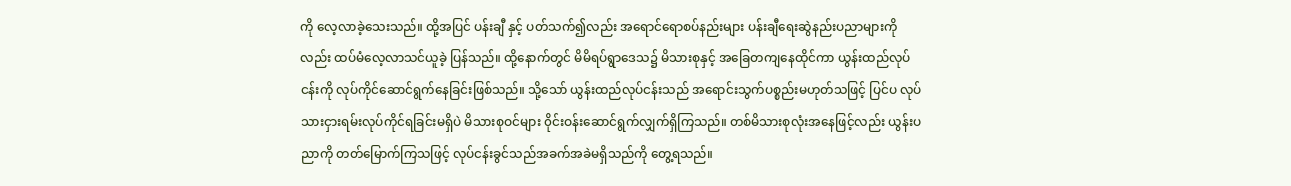ကို လေ့လာခဲ့သေးသည်။ ထို့အပြင် ပန်းချီ နှင့် ပတ်သက်၍လည်း အရောင်ရောစပ်နည်းများ ပန်းချီရေးဆွဲနည်းပညာများကိုလည်း ထပ်မံလေ့လာသင်ယူခဲ့ ပြန်သည်။ ထို့နောက်တွင် မိမိရပ်ရွာဒေသ၌ မိသားစုနှင့် အခြေတကျနေထိုင်ကာ ယွန်းထည်လုပ်ငန်းကို လုပ်ကိုင်ဆောင်ရွက်နေခြင်းဖြစ်သည်။ သို့သော် ယွန်းထည်လုပ်ငန်းသည် အရောင်းသွက်ပစ္စည်းမဟုတ်သဖြင့် ပြင်ပ လုပ်သားငှားရမ်းလုပ်ကိုင်ရခြင်းမရှိပဲ မိသားစုဝင်များ ၀ိုင်းဝန်းဆောင်ရွက်လျှက်ရှိကြသည်။ တစ်မိသားစုလုံးအနေဖြင့်လည်း ယွန်းပညာကို တတ်မြောက်ကြသဖြင့် လုပ်ငန်းခွင်သည်အခက်အခဲမရှိသည်ကို တွေ့ရသည်။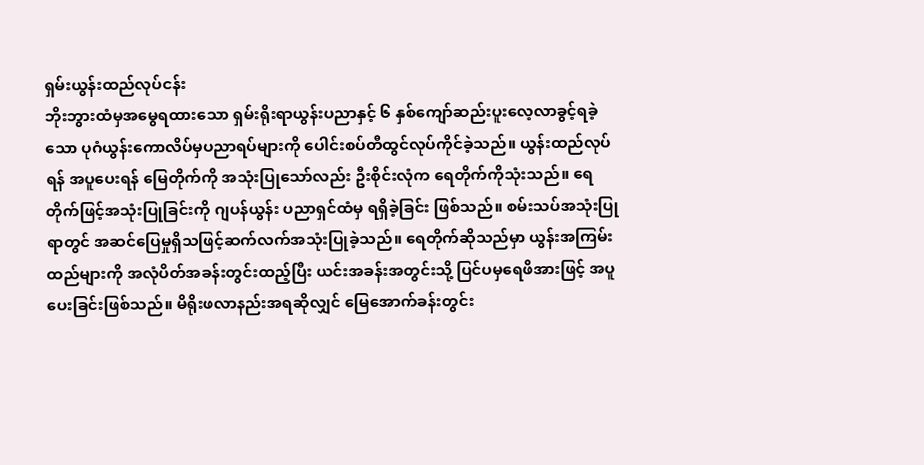ရှမ်းယွန်းထည်လုပ်ငန်း
ဘိုးဘွားထံမှအမွေရထားသော ရှမ်းရိုးရာယွန်းပညာနှင့် ၆ နှစ်ကျော်ဆည်းပူးလေ့လာခွင့်ရခဲ့သော ပုဂံယွန်းကောလိပ်မှပညာရပ်များကို ပေါင်းစပ်တီထွင်လုပ်ကိုင်ခဲ့သည်။ ယွန်းထည်လုပ်ရန် အပူပေးရန် မြေတိုက်ကို အသုံးပြုသော်လည်း ဦးစိုင်းလုံက ရေတိုက်ကိုသုံးသည်။ ရေတိုက်ဖြင့်အသုံးပြုခြင်းကို ဂျပန်ယွန်း ပညာရှင်ထံမှ ရရှိခဲ့ခြင်း ဖြစ်သည်။ စမ်းသပ်အသုံးပြုရာတွင် အဆင်ပြေမှုရှိသဖြင့်ဆက်လက်အသုံးပြုခဲ့သည်။ ရေတိုက်ဆိုသည်မှာ ယွန်းအကြမ်းထည်များကို အလုံပိတ်အခန်းတွင်းထည့်ပြီး ယင်းအခန်းအတွင်းသို့ ပြင်ပမှရေဖိအားဖြင့် အပူပေးခြင်းဖြစ်သည်။ မိရိုးဖလာနည်းအရဆိုလျှင် မြေအောက်ခန်းတွင်း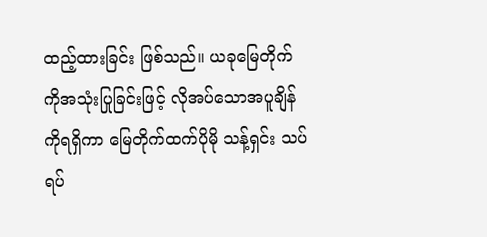ထည့်ထားခြင်း ဖြစ်သည်။ ယခုမြေတိုက်ကိုအသုံးပြုခြင်းဖြင့် လိုအပ်သောအပူချိန်ကိုရရှိကာ မြေတိုက်ထက်ပိုမို သန့်ရှင်း သပ်ရပ်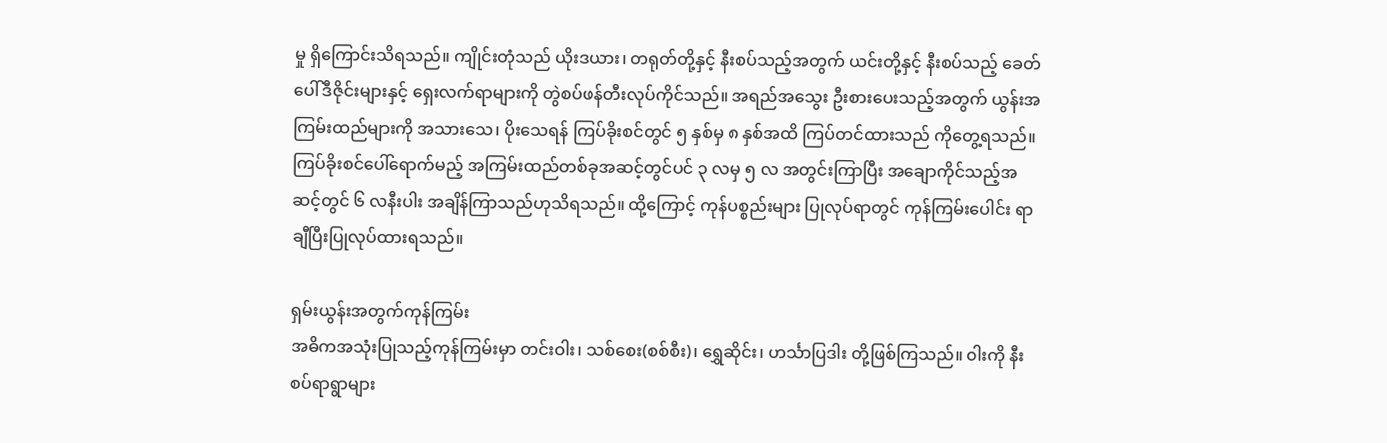မှု ရှိကြောင်းသိရသည်။ ကျိုင်းတုံသည် ယိုးဒယား၊ တရုတ်တို့နှင့် နီးစပ်သည့်အတွက် ယင်းတို့နှင့် နီးစပ်သည့် ခေတ်ပေါ်ဒီဇိုင်းများနှင့် ရှေးလက်ရာများကို တွဲစပ်ဖန်တီးလုပ်ကိုင်သည်။ အရည်အသွေး ဦးစားပေးသည့်အတွက် ယွန်းအကြမ်းထည်များကို အသားသေ၊ ပိုးသေရန် ကြပ်ခိုးစင်တွင် ၅ နှစ်မှ ၈ နှစ်အထိ ကြပ်တင်ထားသည် ကိုတွေ့ရသည်။ ကြပ်ခိုးစင်ပေါ်ရောက်မည့် အကြမ်းထည်တစ်ခုအဆင့်တွင်ပင် ၃ လမှ ၅ လ အတွင်းကြာပြီး အချောကိုင်သည့်အဆင့်တွင် ၆ လနီးပါး အချိန်ကြာသည်ဟုသိရသည်။ ထို့ကြောင့် ကုန်ပစ္စည်းများ ပြုလုပ်ရာတွင် ကုန်ကြမ်းပေါင်း ရာချီပြီးပြုလုပ်ထားရသည်။

ရှမ်းယွန်းအတွက်ကုန်ကြမ်း
အဓိကအသုံးပြုသည့်ကုန်ကြမ်းမှာ တင်းဝါး၊ သစ်စေး(စစ်စီး)၊ ရွှေဆိုင်း၊ ဟင်္သာပြဒါး တို့ဖြစ်ကြသည်။ ၀ါးကို နီးစပ်ရာရွာများ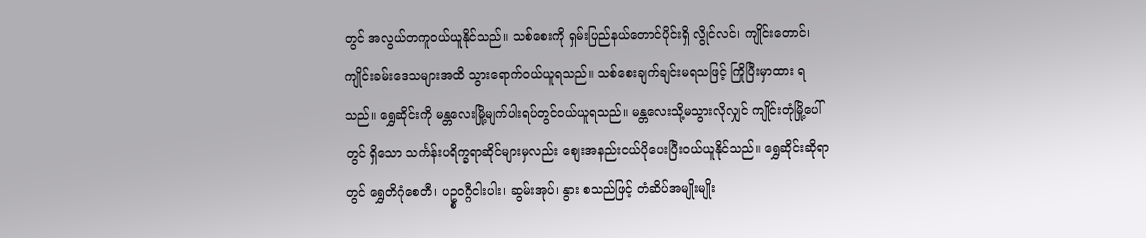တွင် အလွယ်တကူဝယ်ယူနိုင်သည်။ သစ်စေးကို ရှမ်းပြည်နယ်တောင်ပိုင်းရှိ လွိုင်လင်၊ ကျိုင်းတောင်၊ ကျိုင်းခမ်းဒေသများအထိ သွားရောက်ဝယ်ယူရသည်။ သစ်စေးချက်ချင်းမရသဖြင့် ကြိုပြီးမှာထား ရသည်။ ရွှေဆိုင်းကို မန္တလေးမြို့မျက်ပါးရပ်တွင်ဝယ်ယူရသည်။ မန္တလေးသို့မသွားလိုလျှင် ကျိုင်းတုံမြို့ပေါ်တွင် ရှိသော သင်္ကန်းပရိက္ခရာဆိုင်များမှလည်း စျေးအနည်းငယ်ပိုပေးပြီးဝယ်ယူနိုင်သည်။ ရွှေဆိုင်းဆိုရာတွင် ရွှေတိဂုံစေတီ၊ ပဥ္စဝဂ္ဂီငါးပါး၊ ဆွမ်းအုပ်၊ နွား စသည်ဖြင့် တံဆိပ်အမျိုးမျိုး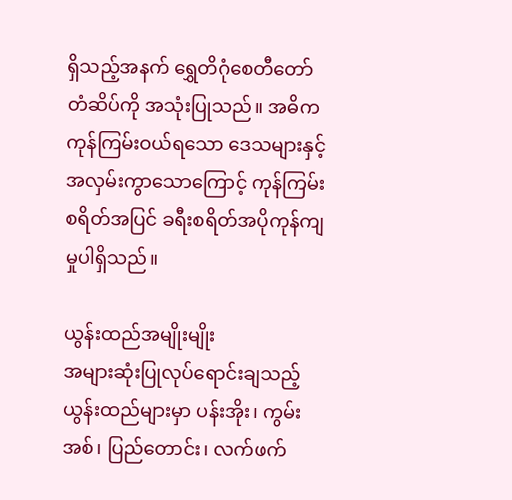ရှိသည့်အနက် ရွှေတိဂုံစေတီတော် တံဆိပ်ကို အသုံးပြုသည်။ အဓိကကုန်ကြမ်းဝယ်ရသော ဒေသများနှင့် အလှမ်းကွာသောကြောင့် ကုန်ကြမ်း စရိတ်အပြင် ခရီးစရိတ်အပိုကုန်ကျမှုပါရှိသည်။

ယွန်းထည်အမျိုးမျိုး
အများဆုံးပြုလုပ်ရောင်းချသည့် ယွန်းထည်များမှာ ပန်းအိုး၊ ကွမ်းအစ်၊ ပြည်တောင်း၊ လက်ဖက်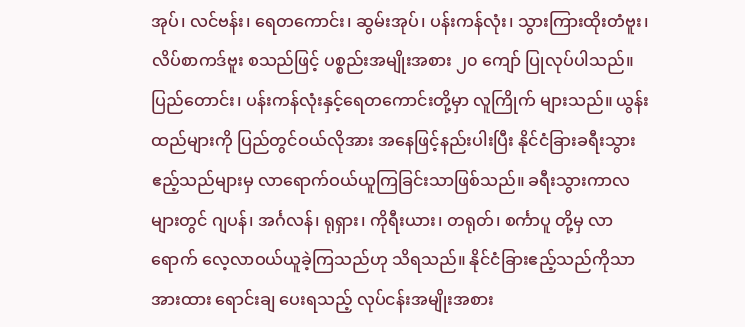အုပ်၊ လင်ဗန်း၊ ရေတကောင်း၊ ဆွမ်းအုပ်၊ ပန်းကန်လုံး၊ သွားကြားထိုးတံဗူး၊ လိပ်စာကဒ်ဗူး စသည်ဖြင့် ပစ္စည်းအမျိုးအစား ၂၀ ကျော် ပြုလုပ်ပါသည်။ ပြည်တောင်း၊ ပန်းကန်လုံးနှင့်ရေတကောင်းတို့မှာ လူကြိုက် များသည်။ ယွန်းထည်များကို ပြည်တွင်ဝယ်လိုအား အနေဖြင့်နည်းပါးပြီး နိုင်ငံခြားခရီးသွားဧည့်သည်များမှ လာရောက်ဝယ်ယူကြခြင်းသာဖြစ်သည်။ ခရီးသွားကာလများတွင် ဂျပန်၊ အင်္ဂလန်၊ ရုရှား၊ ကိုရီးယား၊ တရုတ်၊ စင်္ကာပူ တို့မှ လာရောက် လေ့လာဝယ်ယူခဲ့ကြသည်ဟု သိရသည်။ နိုင်ငံခြားဧည့်သည်ကိုသာ အားထား ရောင်းချ ပေးရသည့် လုပ်ငန်းအမျိုးအစား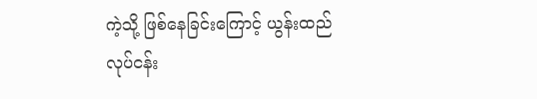ကဲ့သို့ ဖြစ်နေခြင်းကြောင့် ယွန်းထည်လုပ်ငန်း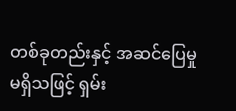တစ်ခုတည်းနှင့် အဆင်ပြေမှုမရှိသဖြင့် ရှမ်း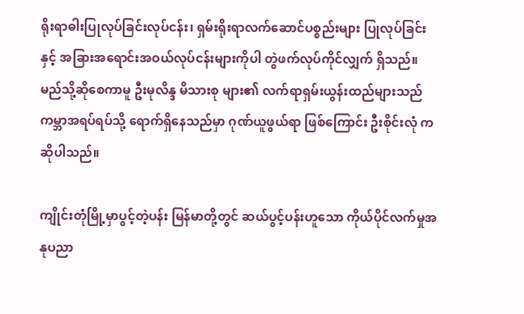ရိုးရာဓါးပြုလုပ်ခြင်းလုပ်ငန်း၊ ရှမ်းရိုးရာလက်ဆောင်ပစ္စည်းများ ပြုလုပ်ခြင်းနှင့် အခြားအရောင်းအဝယ်လုပ်ငန်းများကိုပါ တွဲဖက်လုပ်ကိုင်လျှက် ရှိသည်။ မည်သို့ဆိုစေကာမူ ဦးမုလိန္ဒ မိသားစု များ၏ လက်ရာရှမ်းယွန်းထည်များသည် ကမ္ဘာအရပ်ရပ်သို့ ရောက်ရှိနေသည်မှာ ဂုဏ်ယူဖွယ်ရာ ဖြစ်ကြောင်း ဦးစိုင်းလုံ က ဆိုပါသည်။

ကျိုင်းတုံမြို့မှာပွင့်တဲ့ပန်း မြန်မာတို့တွင် ဆယ်ပွင့်ပန်းဟူသော ကိုယ်ပိုင်လက်မှုအနုပညာ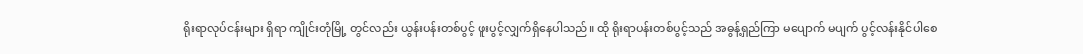ရိုးရာလုပ်ငန်းများ ရှိရာ ကျိုင်းတုံမြို့ တွင်လည်း ယွန်းပန်းတစ်ပွင့် ဖူးပွင့်လျှက်ရှိနေပါသည်။ ထို ရိုးရာပန်းတစ်ပွင့်သည် အဓွန့်ရှည်ကြာ မပျောက် မပျက် ပွင့်လန်းနိုင်ပါစေ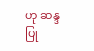ဟု ဆန္ဒပြု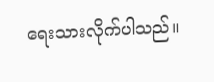ရေးသားလိုက်ပါသည်။